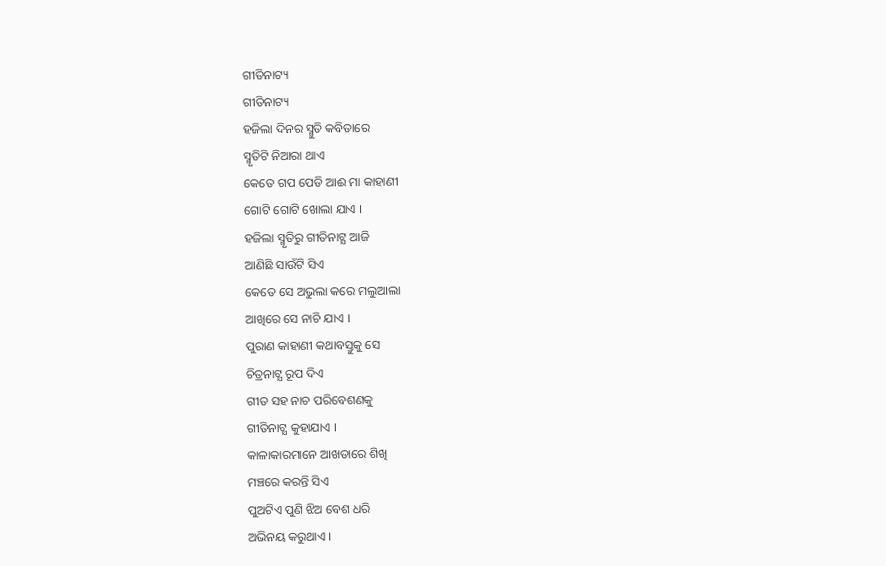ଗୀତିନାଟ୍ୟ
ଗୀତିନାଟ୍ୟ
ହଜିଲା ଦିନର ସ୍ମୁତି କବିତାରେ
ସ୍ମୃତିଟି ନିଆରା ଥାଏ
କେତେ ଗପ ପେଡି ଆଈ ମା କାହାଣୀ
ଗୋଟି ଗୋଟି ଖୋଲା ଯାଏ ।
ହଜିଲା ସ୍ମୃତିରୁ ଗୀତିନାଟ୍ଯ ଆଜି
ଆଣିଛି ସାଉଁଟି ସିଏ
କେତେ ସେ ଅଭୁଲା କରେ ମଲୁଆଲା
ଆଖିରେ ସେ ନାଚି ଯାଏ ।
ପୁରାଣ କାହାଣୀ କଥାବସ୍ତୁକୁ ସେ
ଚିତ୍ରନାଟ୍ଯ ରୂପ ଦିଏ
ଗୀତ ସହ ନାଚ ପରିବେଶଣକୁ
ଗୀତିନାଟ୍ଯ କୁହାଯାଏ ।
କାଳାକାରମାନେ ଆଖଡାରେ ଶିଖି
ମଞ୍ଚରେ କରନ୍ତି ସିଏ
ପୁଅଟିଏ ପୁଣି ଝିଅ ବେଶ ଧରି
ଅଭିନୟ କରୁଥାଏ ।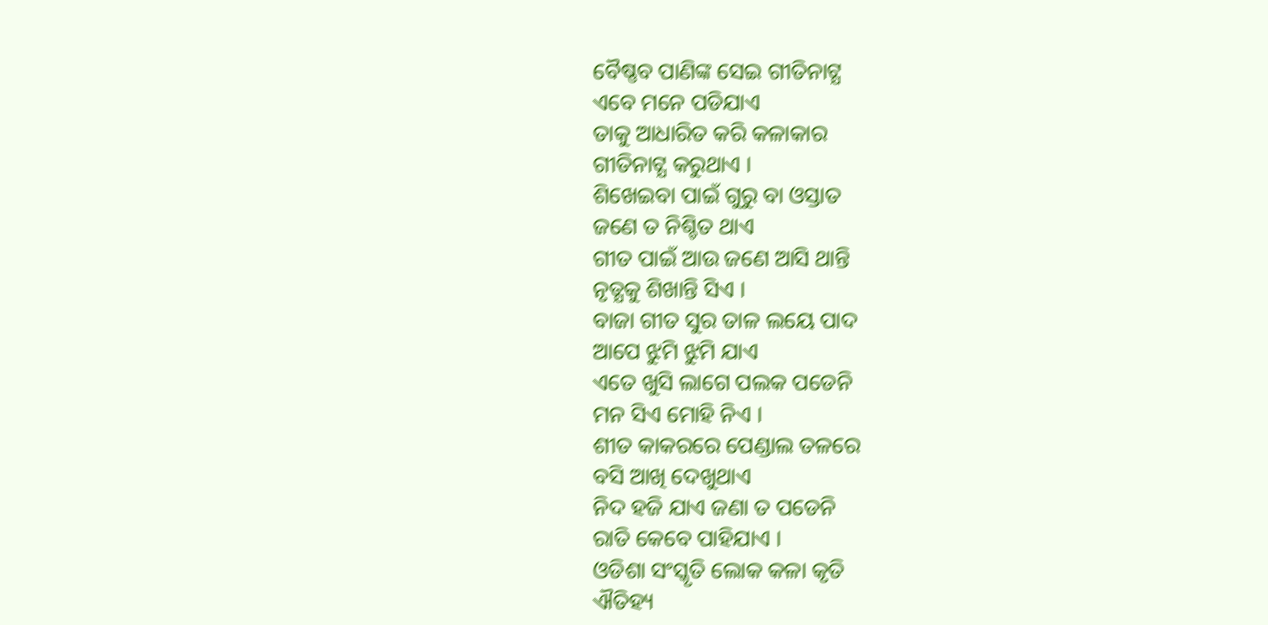ବୈଷ୍ଣବ ପାଣିଙ୍କ ସେଇ ଗୀତିନାଟ୍ଯ
ଏବେ ମନେ ପଡିଯାଏ
ତାକୁ ଆଧାରିତ କରି କଳାକାର
ଗୀତିନାଟ୍ଯ କରୁଥାଏ ।
ଶିଖେଇବା ପାଇଁ ଗୁରୁ ବା ଓସ୍ତାତ
ଜଣେ ତ ନିଶ୍ଚିତ ଥାଏ
ଗୀତ ପାଇଁ ଆଉ ଜଣେ ଆସି ଥାନ୍ତି
ନୃତ୍ଯକୁ ଶିଖାନ୍ତି ସିଏ ।
ବାଜା ଗୀତ ସୁର ତାଳ ଲୟେ ପାଦ
ଆପେ ଝୁମି ଝୁମି ଯାଏ
ଏତେ ଖୁସି ଲାଗେ ପଲକ ପଡେନି
ମନ ସିଏ ମୋହି ନିଏ ।
ଶୀତ କାକରରେ ପେଣ୍ଡାଲ ତଳରେ
ବସି ଆଖି ଦେଖୁଥାଏ
ନିଦ ହଜି ଯାଏ ଜଣା ତ ପଡେନି
ରାତି କେବେ ପାହିଯାଏ ।
ଓଡିଶା ସଂସ୍କୃତି ଲୋକ କଳା କୃତି
ଐତିହ୍ୟ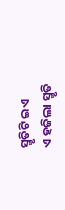ସ୍ମୃତିଟି ଇଏ
ଏ ହଜିଲା ସ୍ମୃତି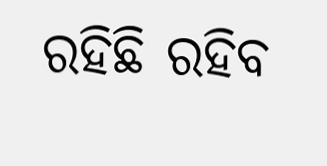ରହିଛି ରହିବ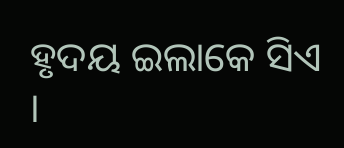ହୃଦୟ ଇଲାକେ ସିଏ ।